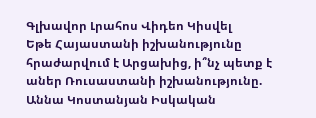Գլխավոր Լրահոս Վիդեո Կիսվել
Եթե Հայաստանի իշխանությունը հրաժարվում է Արցախից, ի՞նչ պետք է աներ Ռուսաստանի իշխանությունը. Աննա Կոստանյան Իսկական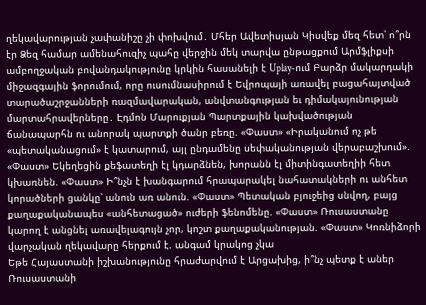ղեկավարության չափանիշը չի փոխվում․ Մհեր Ավետիսյան Կիսվեք մեզ հետ՝ ո՞րն էր Ձեզ համար ամենահուզիչ պահը վերջին մեկ տարվա ընթացքում Արմֆլիքսի ամբողջական բովանդակությունը կրկին հասանելի է Uplay-ում Բարձր մակարդակի միջազգային ֆորումում, որը ուսումնասիրում է Եվրոպայի առավել բացահայտված տարածաշրջանների ռազմավարական, անվտանգության եւ դիմակայունության մարտահրավերները․ Էդմոն Մարուքյան Պարտքային կախվածության ճանապարհն ու անորակ պարտքի ծանր բեռը. «Փաստ» «Իրականում ոչ թե «պետականացում» է կատարում, այլ ընդամենը սեփականության վերաբաշխում». «Փաստ» Եկեղեցին քեֆատեղի էլ կդարձնեն, խորանն էլ միտինգատեղիի հետ կխառնեն. «Փաստ» Ի՞նչն է խանգարում հրապարակել նահատակների ու անհետ կորածների ցանկը՝ անուն առ անուն. «Փաստ» Պետական բյուջեից սնվող, բայց քաղաքականապես «անհետացած» ուժերի ֆենոմենը. «Փաստ» Ռուսաստանը կարող է անցնել առավելագույն չոր, կոշտ քաղաքականության. «Փաստ» Կոռնիձորի վարչական ղեկավարը հերքում է. անգամ կրակոց չկա
Եթե Հայաստանի իշխանությունը հրաժարվում է Արցախից, ի՞նչ պետք է աներ Ռուսաստանի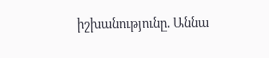իշխանությունը. Աննա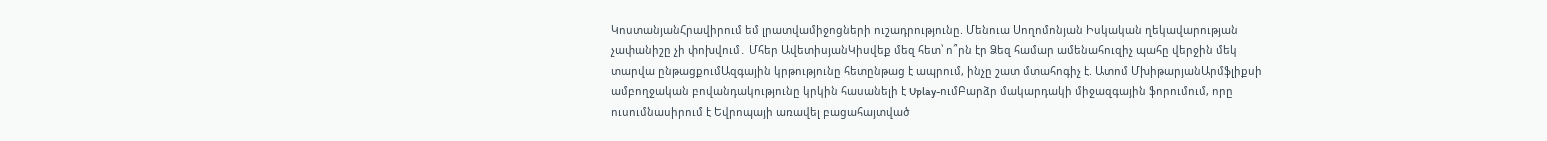ԿոստանյանՀրավիրում եմ լրատվամիջոցների ուշադրությունը. Մենուա Սողոմոնյան Իսկական ղեկավարության չափանիշը չի փոխվում․ Մհեր ԱվետիսյանԿիսվեք մեզ հետ՝ ո՞րն էր Ձեզ համար ամենահուզիչ պահը վերջին մեկ տարվա ընթացքումԱզգային կրթությունը հետընթաց է ապրում, ինչը շատ մտահոգիչ է. Ատոմ ՄխիթարյանԱրմֆլիքսի ամբողջական բովանդակությունը կրկին հասանելի է Uplay-ումԲարձր մակարդակի միջազգային ֆորումում, որը ուսումնասիրում է Եվրոպայի առավել բացահայտված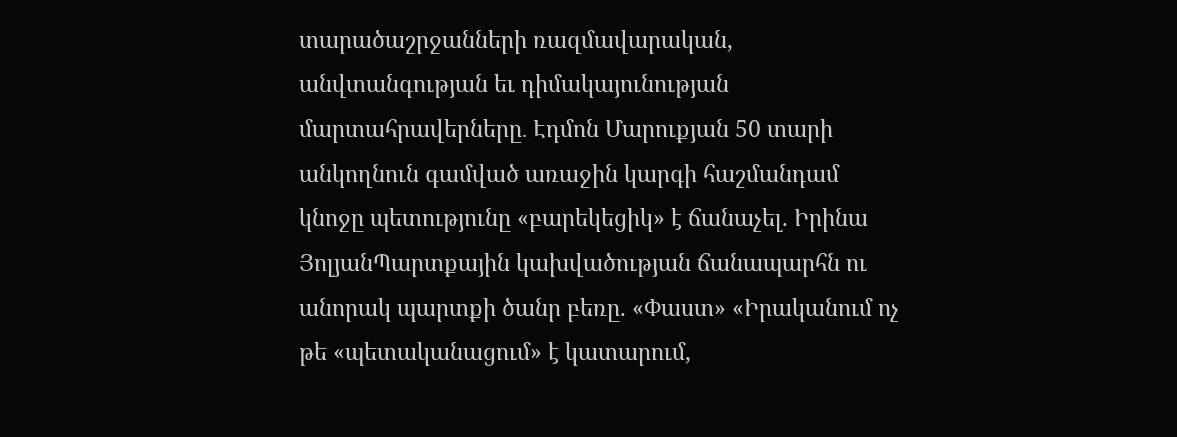տարածաշրջանների ռազմավարական, անվտանգության եւ դիմակայունության մարտահրավերները․ Էդմոն Մարուքյան 50 տարի անկողնուն գամված առաջին կարգի հաշմանդամ կնոջը պետությունը «բարեկեցիկ» է ճանաչել. Իրինա ՅոլյանՊարտքային կախվածության ճանապարհն ու անորակ պարտքի ծանր բեռը. «Փաստ» «Իրականում ոչ թե «պետականացում» է կատարում,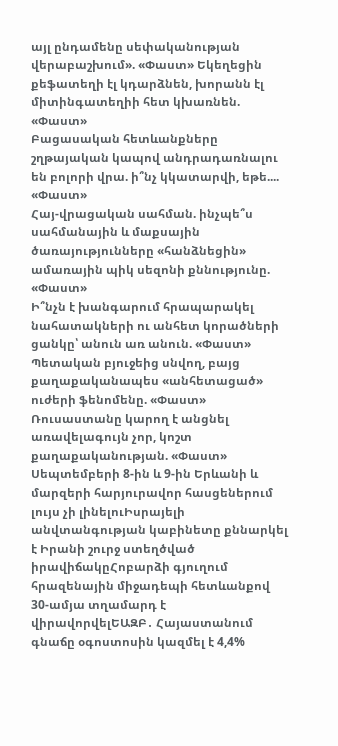այլ ընդամենը սեփականության վերաբաշխում». «Փաստ» Եկեղեցին քեֆատեղի էլ կդարձնեն, խորանն էլ միտինգատեղիի հետ կխառնեն. «Փաստ»
Բացասական հետևանքները շղթայական կապով անդրադառնալու են բոլորի վրա. ի՞նչ կկատարվի, եթե.... «Փաստ»
Հայ-վրացական սահման. ինչպե՞ս սահմանային և մաքսային ծառայությունները «հանձնեցին» ամառային պիկ սեզոնի քննությունը. «Փաստ»
Ի՞նչն է խանգարում հրապարակել նահատակների ու անհետ կորածների ցանկը՝ անուն առ անուն. «Փաստ» Պետական բյուջեից սնվող, բայց քաղաքականապես «անհետացած» ուժերի ֆենոմենը. «Փաստ» Ռուսաստանը կարող է անցնել առավելագույն չոր, կոշտ քաղաքականության. «Փաստ» Սեպտեմբերի 8-ին և 9-ին Երևանի և մարզերի հարյուրավոր հասցեներում լույս չի լինելուԻսրայելի անվտանգության կաբինետը քննարկել է Իրանի շուրջ ստեղծված իրավիճակըՀոբարձի գյուղում հրազենային միջադեպի հետևանքով 30-ամյա տղամարդ է վիրավորվելԵԱԶԲ․ Հայաստանում գնաճը օգոստոսին կազմել է 4,4%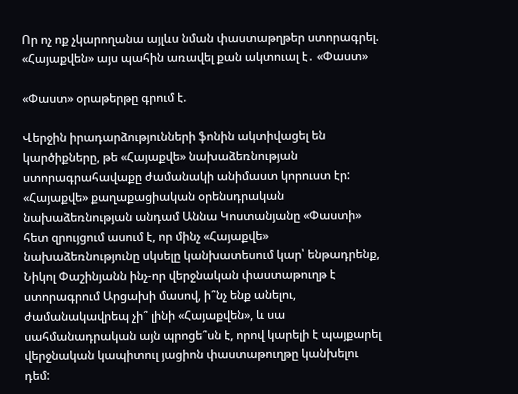Որ ոչ ոք չկարողանա այլևս նման փաստաթղթեր ստորագրել. «Հայաքվեն» այս պահին առավել քան ակտուալ է․ «Փաստ»

«Փաստ» օրաթերթը գրում է.

Վերջին իրադարձությունների ֆոնին ակտիվացել են կարծիքները, թե «Հայաքվե» նախաձեռնության ստորագրահավաքը ժամանակի անիմաստ կորուստ էր: «Հայաքվե» քաղաքացիական օրենսդրական նախաձեռնության անդամ Աննա Կոստանյանը «Փաստի» հետ զրույցում ասում է, որ մինչ «Հայաքվե» նախաձեռնությունը սկսելը կանխատեսում կար՝ ենթադրենք, Նիկոլ Փաշինյանն ինչ-որ վերջնական փաստաթուղթ է ստորագրում Արցախի մասով, ի՞նչ ենք անելու, ժամանակավրեպ չի՞ լինի «Հայաքվեն», և սա սահմանադրական այն պրոցե՞սն է, որով կարելի է պայքարել վերջնական կապիտուլ յացիոն փաստաթուղթը կանխելու դեմ: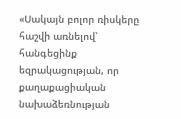«Սակայն բոլոր ռիսկերը հաշվի առնելով՝ հանգեցինք եզրակացության, որ քաղաքացիական նախաձեռնության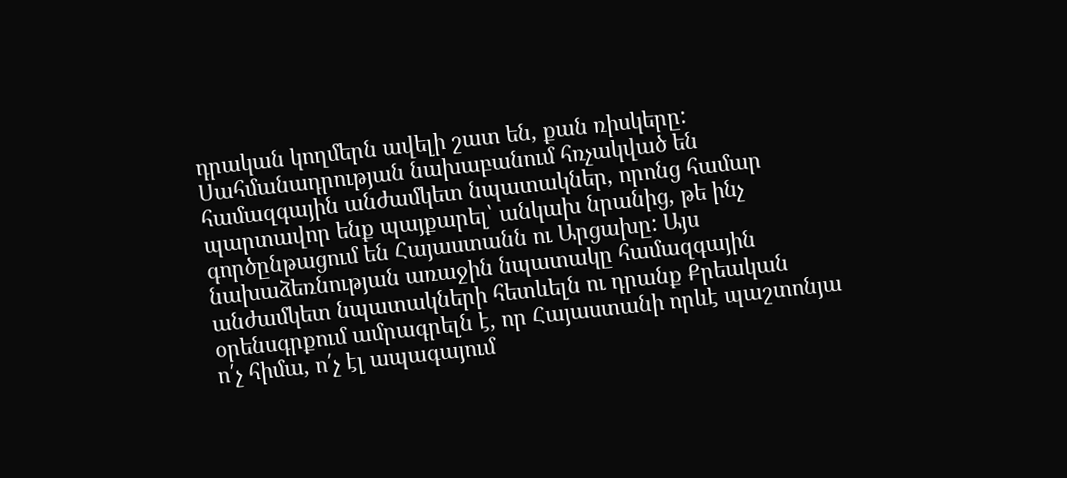դրական կողմերն ավելի շատ են, քան ռիսկերը: Սահմանադրության նախաբանում հռչակված են համազգային անժամկետ նպատակներ, որոնց համար պարտավոր ենք պայքարել՝ անկախ նրանից, թե ինչ գործընթացում են Հայաստանն ու Արցախը: Այս նախաձեռնության առաջին նպատակը համազգային անժամկետ նպատակների հետևելն ու դրանք Քրեական օրենսգրքում ամրագրելն է, որ Հայաստանի որևէ պաշտոնյա ո՛չ հիմա, ո՛չ էլ ապագայում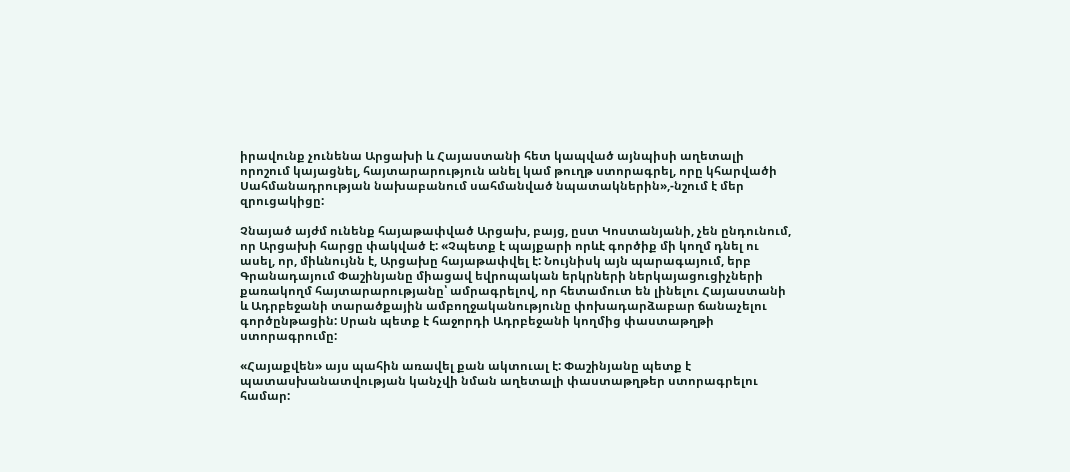իրավունք չունենա Արցախի և Հայաստանի հետ կապված այնպիսի աղետալի որոշում կայացնել, հայտարարություն անել կամ թուղթ ստորագրել, որը կհարվածի Սահմանադրության նախաբանում սահմանված նպատակներին»,-նշում է մեր զրուցակիցը:

Չնայած այժմ ունենք հայաթափված Արցախ, բայց, ըստ Կոստանյանի, չեն ընդունում, որ Արցախի հարցը փակված է: «Չպետք է պայքարի որևէ գործիք մի կողմ դնել ու ասել, որ, միևնույնն է, Արցախը հայաթափվել է: Նույնիսկ այն պարագայում, երբ Գրանադայում Փաշինյանը միացավ եվրոպական երկրների ներկայացուցիչների քառակողմ հայտարարությանը՝ ամրագրելով, որ հետամուտ են լինելու Հայաստանի և Ադրբեջանի տարածքային ամբողջականությունը փոխադարձաբար ճանաչելու գործընթացին: Սրան պետք է հաջորդի Ադրբեջանի կողմից փաստաթղթի ստորագրումը:

«Հայաքվեն» այս պահին առավել քան ակտուալ է: Փաշինյանը պետք է պատասխանատվության կանչվի նման աղետալի փաստաթղթեր ստորագրելու համար: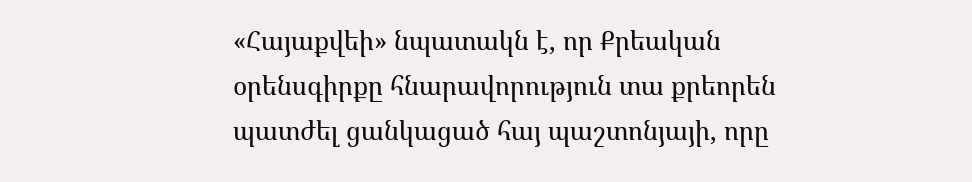«Հայաքվեի» նպատակն է, որ Քրեական օրենսգիրքը հնարավորություն տա քրեորեն պատժել ցանկացած հայ պաշտոնյայի, որը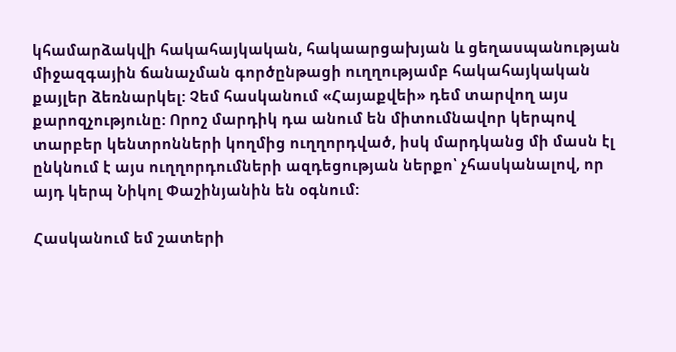կհամարձակվի հակահայկական, հակաարցախյան և ցեղասպանության միջազգային ճանաչման գործընթացի ուղղությամբ հակահայկական քայլեր ձեռնարկել: Չեմ հասկանում «Հայաքվեի» դեմ տարվող այս քարոզչությունը: Որոշ մարդիկ դա անում են միտումնավոր կերպով տարբեր կենտրոնների կողմից ուղղորդված, իսկ մարդկանց մի մասն էլ ընկնում է այս ուղղորդումների ազդեցության ներքո՝ չհասկանալով, որ այդ կերպ Նիկոլ Փաշինյանին են օգնում:

Հասկանում եմ շատերի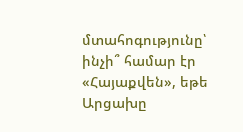մտահոգությունը՝ ինչի՞ համար էր «Հայաքվեն», եթե Արցախը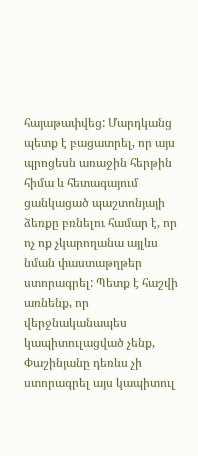հայաթափվեց: Մարդկանց պետք է բացատրել, որ այս պրոցեսն առաջին հերթին հիմա և հետագայում ցանկացած պաշտոնյայի ձեռքը բռնելու համար է, որ ոչ ոք չկարողանա այլևս նման փաստաթղթեր ստորագրել: Պետք է հաշվի առնենք, որ վերջնականապես կապիտուլացված չենք, Փաշինյանը դեռևս չի ստորագրել այս կապիտուլ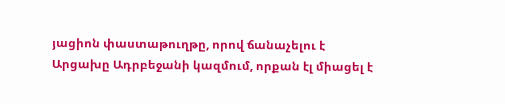յացիոն փաստաթուղթը, որով ճանաչելու է Արցախը Ադրբեջանի կազմում, որքան էլ միացել է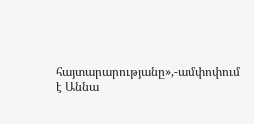հայտարարությանը»,-ամփոփում է Աննա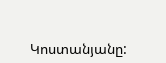Կոստանյանը: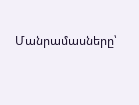Մանրամասները՝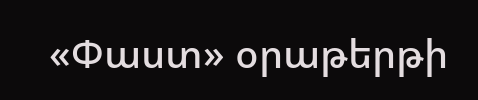«Փաստ» օրաթերթի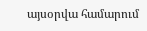այսօրվա համարում